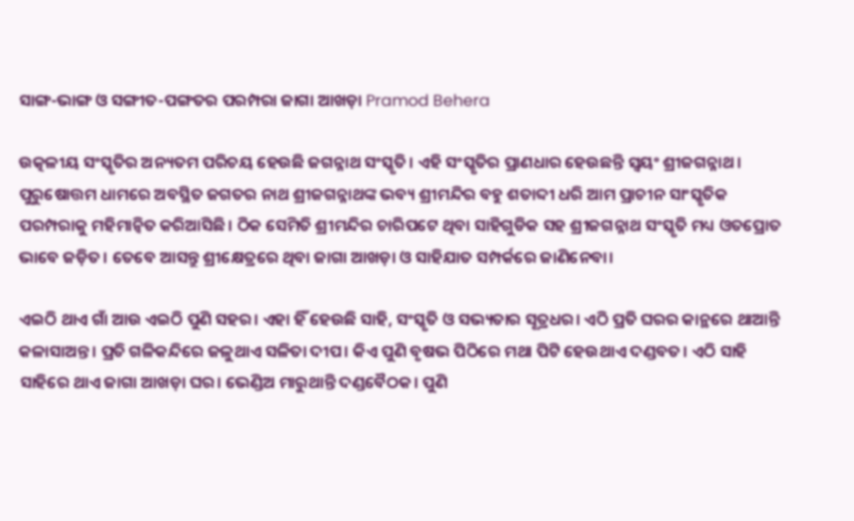ସାଙ୍ଗ-ଭାଙ୍ଗ ଓ ସଙ୍ଗୀତ-ପଙ୍ଗତର ପରମ୍ପରା ଜାଗା ଆଖଡ଼ା Pramod Behera

ଉତ୍କଳୀୟ ସଂସ୍କୃତିର ଅନ୍ୟତମ ପରିଚୟ ହେଉଛି ଜଗନ୍ନାଥ ସଂସ୍କୃତି। ଏହି ସଂସ୍କୃତିର ପ୍ରାଣଧାର ହେଉଛନ୍ତି ସ୍ୱୟଂ ଶ୍ରୀଜଗନ୍ନାଥ। ପୁରୁଷୋତ୍ତମ ଧାମରେ ଅବସ୍ଥିତ ଜଗତର ନାଥ ଶ୍ରୀଜଗନ୍ନାଥଙ୍କ ଭବ୍ୟ ଶ୍ରୀମନ୍ଦିର ବହୁ ଶତାବ୍ଦୀ ଧରି ଆମ ପ୍ରାଚୀନ ସାଂସ୍କୃତିକ ପରମ୍ପରାକୁ ମହିମାନ୍ୱିତ କରିଆସିଛି। ଠିକ ସେମିତି ଶ୍ରୀମନ୍ଦିର ଚାରିପଟେ ଥିବା ସାହିଗୁଡିକ ସହ ଶ୍ରୀଜଗନ୍ନାଥ ସଂସ୍କୃତି ମଧ୍ୟ ଓତପ୍ରୋତ ଭାବେ ଜଡ଼ିତ। ତେବେ ଆସନ୍ତୁ ଶ୍ରୀକ୍ଷେତ୍ରରେ ଥିବା ଜାଗା ଆଖଡ଼ା ଓ ସାହିଯାତ ସମ୍ପର୍କରେ ଜାଣିନେବା।

ଏଇଠି ଥାଏ ଗାଁ ଆଉ ଏଇଠି ପୁଣି ସହର। ଏହା ହିଁ ହେଉଛି ସାହି, ସଂସ୍କୃତି ଓ ସଭ୍ୟତାର ସୂତ୍ରଧର। ଏଠି ପ୍ରତି ଘରର କାନ୍ଥରେ ଥାଆନ୍ତି କଳାସାଅନ୍ତ। ପ୍ରତି ଗଳିକନ୍ଦିରେ ଜଳୁଥାଏ ସଳିତା ଦୀପ। କିଏ ପୁଣି ବୃଷଭ ପିଠିରେ ମଥା ପିଟି ହେଉଥାଏ ଦଣ୍ଡବତ। ଏଠି ସାହି ସାହିରେ ଥାଏ ଜାଗା ଆଖଡ଼ା ଘର। ଭେଣ୍ଡିଅ ମାରୁଥାନ୍ତି ଦଣ୍ଡବୈଠକ। ପୁଣି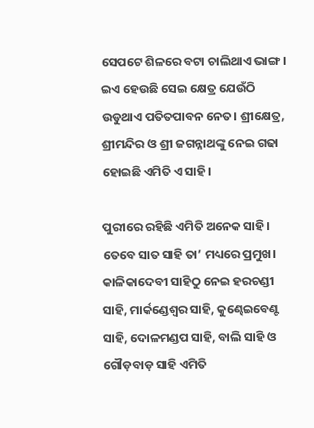ସେପଟେ ଶିଳରେ ବଟା ଚାଲିଥାଏ ଭାଙ୍ଗ। ଇଏ ହେଉଛି ସେଇ କ୍ଷେତ୍ର ଯେଉଁଠି ଉଡୁଥାଏ ପତିତପାବନ ନେତ। ଶ୍ରୀକ୍ଷେତ୍ର, ଶ୍ରୀମନ୍ଦିର ଓ ଶ୍ରୀ ଜଗନ୍ନାଥଙ୍କୁ ନେଇ ଗଢା ହୋଇଛି ଏମିତି ଏ ସାହି।

ପୁରୀରେ ରହିଛି ଏମିତି ଅନେକ ସାହି। ତେବେ ସାତ ସାହି ତା’ ମଧ୍ୟରେ ପ୍ରମୁଖ। କାଳିକାଦେବୀ ସାହିଠୁ ନେଇ ହରଚଣ୍ଡୀ ସାହି, ମାର୍କଣ୍ଡେଶ୍ୱର ସାହି, କୁଣ୍ଢେଇବେଣ୍ଟ ସାହି, ଦୋଳମଣ୍ଡପ ସାହି, ବାଲି ସାହି ଓ ଗୌଡ଼ବାଡ଼ ସାହି ଏମିତି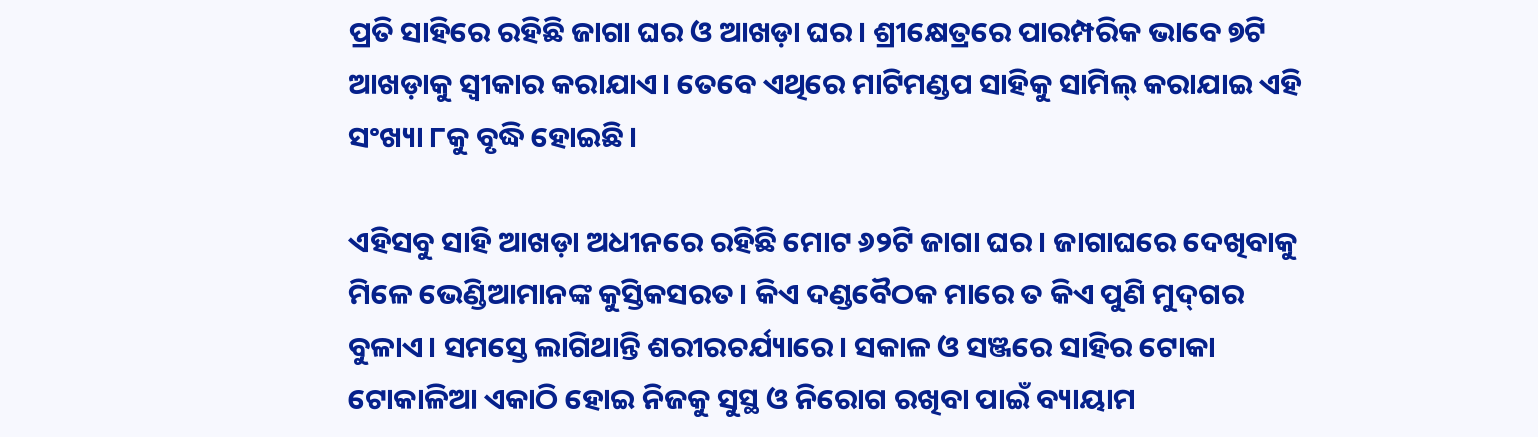ପ୍ରତି ସାହିରେ ରହିଛି ଜାଗା ଘର ଓ ଆଖଡ଼ା ଘର। ଶ୍ରୀକ୍ଷେତ୍ରରେ ପାରମ୍ପରିକ ଭାବେ ୭ଟି ଆଖଡ଼ାକୁ ସ୍ୱୀକାର କରାଯାଏ। ତେବେ ଏଥିରେ ମାଟିମଣ୍ଡପ ସାହିକୁ ସାମିଲ୍ କରାଯାଇ ଏହି ସଂଖ୍ୟା ୮କୁ ବୃଦ୍ଧି ହୋଇଛି।

ଏହିସବୁ ସାହି ଆଖଡ଼ା ଅଧୀନରେ ରହିଛି ମୋଟ ୬୨ଟି ଜାଗା ଘର। ଜାଗାଘରେ ଦେଖିବାକୁ ମିଳେ ଭେଣ୍ଡିଆମାନଙ୍କ କୁସ୍ତିକସରତ। କିଏ ଦଣ୍ଡବୈଠକ ମାରେ ତ କିଏ ପୁଣି ମୁଦ୍‌ଗର ବୁଳାଏ। ସମସ୍ତେ ଲାଗିଥାନ୍ତି ଶରୀରଚର୍ଯ୍ୟାରେ। ସକାଳ ଓ ସଞ୍ଜରେ ସାହିର ଟୋକା ଟୋକାଳିଆ ଏକାଠି ହୋଇ ନିଜକୁ ସୁସ୍ଥ ଓ ନିରୋଗ ରଖିବା ପାଇଁ ବ୍ୟାୟାମ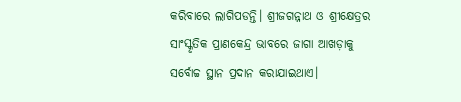କରିବାରେ ଲାଗିପଡନ୍ତି। ଶ୍ରୀଜଗନ୍ନାଥ ଓ ଶ୍ରୀକ୍ଷେତ୍ରର ସାଂସ୍କୃତିକ ପ୍ରାଣକେନ୍ଦ୍ର ଭାବରେ ଜାଗା ଆଖଡ଼ାକୁ ସର୍ବୋଚ୍ଚ ସ୍ଥାନ ପ୍ରଦାନ କରାଯାଇଥାଏ।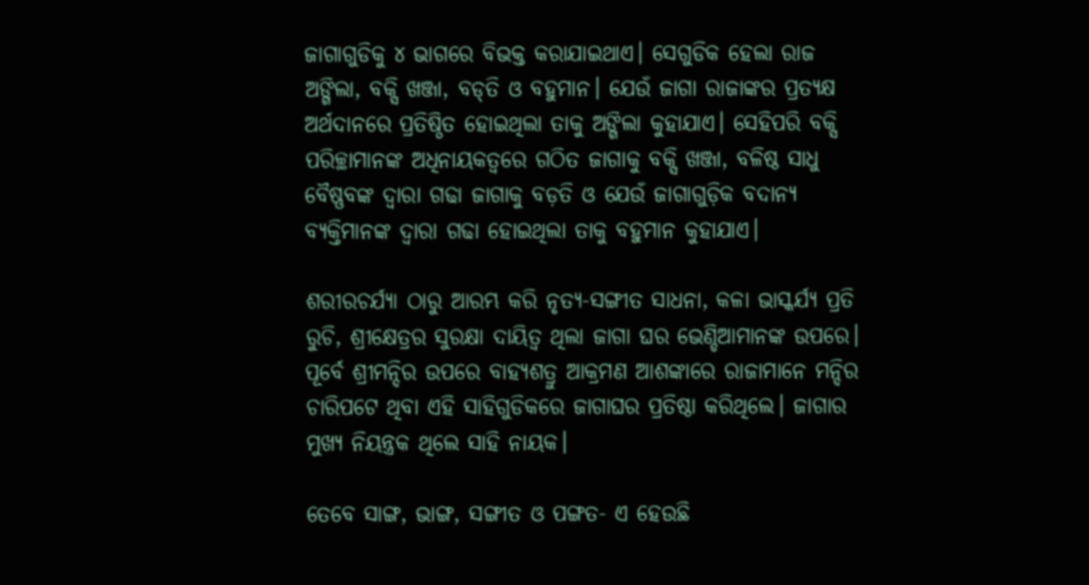ଜାଗାଗୁଡିକୁ ୪ ଭାଗରେ ବିଭକ୍ତ କରାଯାଇଥାଏ। ସେଗୁଡିକ ହେଲା ରାଜ ଅଙ୍ଗିଲା, ବକ୍ସି ଖଞ୍ଜା, ବଡ୍‌ତି ଓ ବହୁମାନ। ଯେଉଁ ଜାଗା ରାଜାଙ୍କର ପ୍ରତ୍ୟକ୍ଷ ଅର୍ଥଦାନରେ ପ୍ରତିଷ୍ଠିତ ହୋଇଥିଲା ତାକୁ ଅଙ୍ଗିଲା କୁହାଯାଏ। ସେହିପରି ବକ୍ସି ପରିଚ୍ଛାମାନଙ୍କ ଅଧିନାୟକତ୍ୱରେ ଗଠିତ ଜାଗାକୁ ବକ୍ସି ଖଞ୍ଜା, ବଳିଷ୍ଠ ସାଧୁ ବୈଷ୍ଣବଙ୍କ ଦ୍ୱାରା ଗଢା ଜାଗାକୁ ବଡ଼ତି ଓ ଯେଉଁ ଜାଗାଗୁଡ଼ିକ ବଦାନ୍ୟ ବ୍ୟକ୍ତିମାନଙ୍କ ଦ୍ୱାରା ଗଢା ହୋଇଥିଲା ତାକୁ ବହୁମାନ କୁହାଯାଏ।

ଶରୀରଚର୍ଯ୍ୟା ଠାରୁ ଆରମ୍ଭ କରି ନୃତ୍ୟ-ସଙ୍ଗୀତ ସାଧନା, କଳା ଭାସ୍କର୍ଯ୍ୟ ପ୍ରତି ରୁଚି, ଶ୍ରୀକ୍ଷେତ୍ରର ସୁରକ୍ଷା ଦାୟିତ୍ୱ ଥିଲା ଜାଗା ଘର ଭେଣ୍ଡିଆମାନଙ୍କ ଉପରେ। ପୂର୍ବେ ଶ୍ରୀମନ୍ଦିର ଉପରେ ବାହ୍ୟଶତ୍ରୁ ଆକ୍ରମଣ ଆଶଙ୍କାରେ ରାଜାମାନେ ମନ୍ଦିର ଚାରିପଟେ ଥିବା ଏହି ସାହିଗୁଡିକରେ ଜାଗାଘର ପ୍ରତିଷ୍ଠା କରିଥିଲେ। ଜାଗାର ମୁଖ୍ୟ ନିୟନ୍ତ୍ରକ ଥିଲେ ସାହି ନାୟକ।

ତେବେ ସାଙ୍ଗ, ଭାଙ୍ଗ, ସଙ୍ଗୀତ ଓ ପଙ୍ଗତ- ଏ ହେଉଛି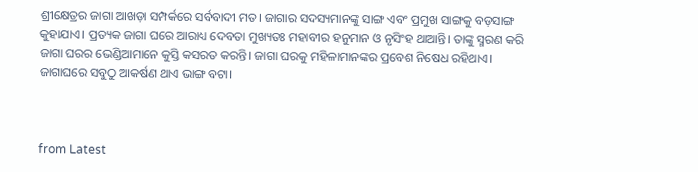ଶ୍ରୀକ୍ଷେତ୍ରର ଜାଗା ଆଖଡ଼ା ସମ୍ପର୍କରେ ସର୍ବବାଦୀ ମତ। ଜାଗାର ସଦସ୍ୟମାନଙ୍କୁ ସାଙ୍ଗ ଏବଂ ପ୍ରମୁଖ ସାଙ୍ଗକୁ ବଡ଼ସାଙ୍ଗ କୁହାଯାଏ। ପ୍ରତ୍ୟକ ଜାଗା ଘରେ ଆରାଧ୍ୟ ଦେବତା ମୁଖ୍ୟତଃ ମହାବୀର ହନୁମାନ ଓ ନୃସିଂହ ଥାଆନ୍ତି। ତାଙ୍କୁ ସ୍ମରଣ କରି ଜାଗା ଘରର ଭେଣ୍ଡିଆମାନେ କୁସ୍ତି କସରତ କରନ୍ତି। ଜାଗା ଘରକୁ ମହିଳାମାନଙ୍କର ପ୍ରବେଶ ନିଷେଧ ରହିଥାଏ। ଜାଗାଘରେ ସବୁଠୁ ଆକର୍ଷଣ ଥାଏ ଭାଙ୍ଗ ବଟା।



from Latest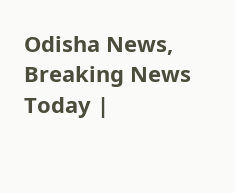Odisha News, Breaking News Today |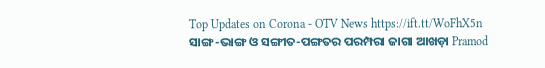Top Updates on Corona - OTV News https://ift.tt/WoFhX5n
ସାଙ୍ଗ-ଭାଙ୍ଗ ଓ ସଙ୍ଗୀତ-ପଙ୍ଗତର ପରମ୍ପରା ଜାଗା ଆଖଡ଼ା Pramod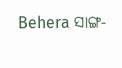Behera ସାଙ୍ଗ-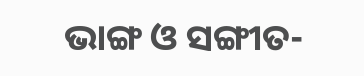ଭାଙ୍ଗ ଓ ସଙ୍ଗୀତ-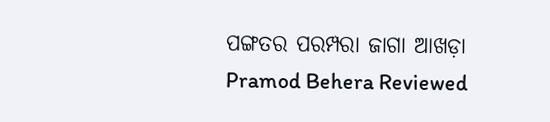ପଙ୍ଗତର ପରମ୍ପରା ଜାଗା ଆଖଡ଼ା Pramod Behera Reviewed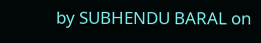by SUBHENDU BARAL on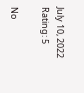July 10, 2022 Rating: 5

No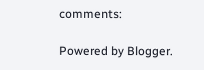comments:

Powered by Blogger.